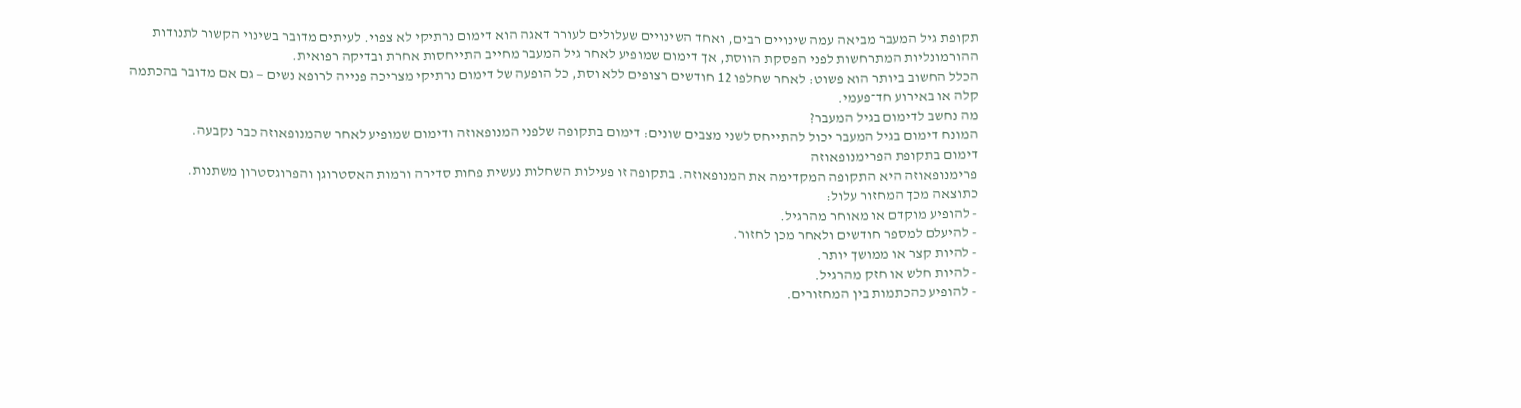תקופת גיל המעבר מביאה עמה שינויים רבים, ואחד השינויים שעלולים לעורר דאגה הוא דימום נרתיקי לא צפוי. לעיתים מדובר בשינוי הקשור לתנודות ההורמונליות המתרחשות לפני הפסקת הווסת, אך דימום שמופיע לאחר גיל המעבר מחייב התייחסות אחרת ובדיקה רפואית.
הכלל החשוב ביותר הוא פשוט: לאחר שחלפו 12 חודשים רצופים ללא וסת, כל הופעה של דימום נרתיקי מצריכה פנייה לרופא נשים — גם אם מדובר בהכתמה קלה או באירוע חד־פעמי.
מה נחשב לדימום בגיל המעבר?
המונח דימום בגיל המעבר יכול להתייחס לשני מצבים שונים: דימום בתקופה שלפני המנופאוזה ודימום שמופיע לאחר שהמנופאוזה כבר נקבעה.
דימום בתקופת הפרימנופאוזה
פרימנופאוזה היא התקופה המקדימה את המנופאוזה. בתקופה זו פעילות השחלות נעשית פחות סדירה ורמות האסטרוגן והפרוגסטרון משתנות.
כתוצאה מכך המחזור עלול:
- להופיע מוקדם או מאוחר מהרגיל.
- להיעלם למספר חודשים ולאחר מכן לחזור.
- להיות קצר או ממושך יותר.
- להיות חלש או חזק מהרגיל.
- להופיע כהכתמות בין המחזורים.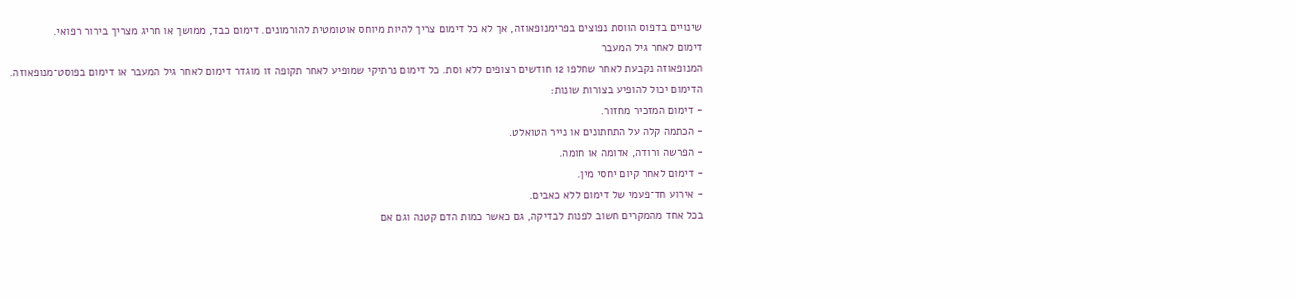שינויים בדפוס הווסת נפוצים בפרימנופאוזה, אך לא כל דימום צריך להיות מיוחס אוטומטית להורמונים. דימום כבד, ממושך או חריג מצריך בירור רפואי.
דימום לאחר גיל המעבר
המנופאוזה נקבעת לאחר שחלפו 12 חודשים רצופים ללא וסת. כל דימום נרתיקי שמופיע לאחר תקופה זו מוגדר דימום לאחר גיל המעבר או דימום בפוסט־מנופאוזה.
הדימום יכול להופיע בצורות שונות:
- דימום המזכיר מחזור.
- הכתמה קלה על התחתונים או נייר הטואלט.
- הפרשה ורודה, אדומה או חומה.
- דימום לאחר קיום יחסי מין.
- אירוע חד־פעמי של דימום ללא כאבים.
בכל אחד מהמקרים חשוב לפנות לבדיקה, גם כאשר כמות הדם קטנה וגם אם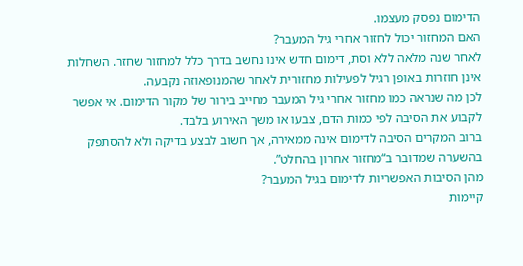הדימום נפסק מעצמו.
האם המחזור יכול לחזור אחרי גיל המעבר?
לאחר שנה מלאה ללא וסת, דימום חדש אינו נחשב בדרך כלל למחזור שחזר. השחלות אינן חוזרות באופן רגיל לפעילות מחזורית לאחר שהמנופאוזה נקבעה.
לכן מה שנראה כמו מחזור אחרי גיל המעבר מחייב בירור של מקור הדימום. אי אפשר לקבוע את הסיבה לפי כמות הדם, צבעו או משך האירוע בלבד.
ברוב המקרים הסיבה לדימום אינה ממאירה, אך חשוב לבצע בדיקה ולא להסתפק בהשערה שמדובר ב“מחזור אחרון בהחלט”.
מהן הסיבות האפשריות לדימום בגיל המעבר?
קיימות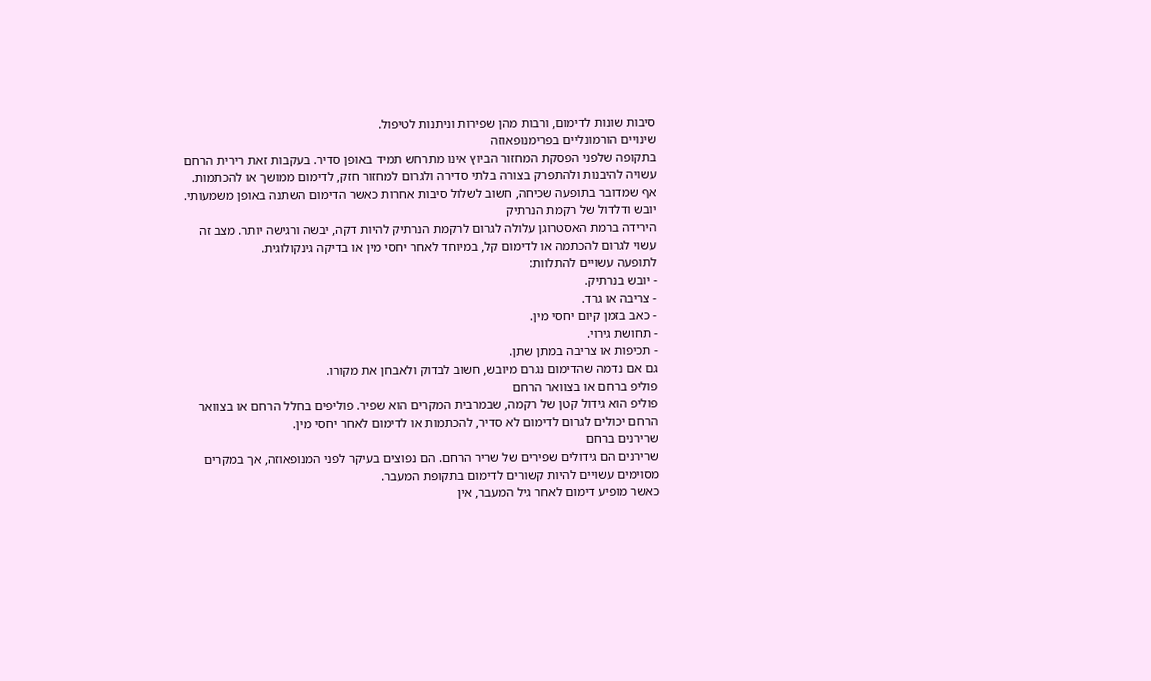סיבות שונות לדימום, ורבות מהן שפירות וניתנות לטיפול.
שינויים הורמונליים בפרימנופאוזה
בתקופה שלפני הפסקת המחזור הביוץ אינו מתרחש תמיד באופן סדיר. בעקבות זאת רירית הרחם עשויה להיבנות ולהתפרק בצורה בלתי סדירה ולגרום למחזור חזק, לדימום ממושך או להכתמות.
אף שמדובר בתופעה שכיחה, חשוב לשלול סיבות אחרות כאשר הדימום השתנה באופן משמעותי.
יובש ודלדול של רקמת הנרתיק
הירידה ברמת האסטרוגן עלולה לגרום לרקמת הנרתיק להיות דקה, יבשה ורגישה יותר. מצב זה עשוי לגרום להכתמה או לדימום קל, במיוחד לאחר יחסי מין או בדיקה גינקולוגית.
לתופעה עשויים להתלוות:
- יובש בנרתיק.
- צריבה או גרד.
- כאב בזמן קיום יחסי מין.
- תחושת גירוי.
- תכיפות או צריבה במתן שתן.
גם אם נדמה שהדימום נגרם מיובש, חשוב לבדוק ולאבחן את מקורו.
פוליפ ברחם או בצוואר הרחם
פוליפ הוא גידול קטן של רקמה, שבמרבית המקרים הוא שפיר. פוליפים בחלל הרחם או בצוואר הרחם יכולים לגרום לדימום לא סדיר, להכתמות או לדימום לאחר יחסי מין.
שרירנים ברחם
שרירנים הם גידולים שפירים של שריר הרחם. הם נפוצים בעיקר לפני המנופאוזה, אך במקרים מסוימים עשויים להיות קשורים לדימום בתקופת המעבר.
כאשר מופיע דימום לאחר גיל המעבר, אין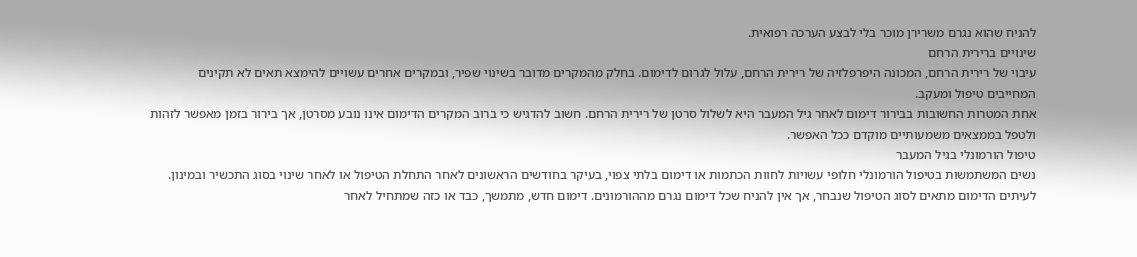להניח שהוא נגרם משרירן מוכר בלי לבצע הערכה רפואית.
שינויים ברירית הרחם
עיבוי של רירית הרחם, המכונה היפרפלזיה של רירית הרחם, עלול לגרום לדימום. בחלק מהמקרים מדובר בשינוי שפיר, ובמקרים אחרים עשויים להימצא תאים לא תקינים המחייבים טיפול ומעקב.
אחת המטרות החשובות בבירור דימום לאחר גיל המעבר היא לשלול סרטן של רירית הרחם. חשוב להדגיש כי ברוב המקרים הדימום אינו נובע מסרטן, אך בירור בזמן מאפשר לזהות ולטפל בממצאים משמעותיים מוקדם ככל האפשר.
טיפול הורמונלי בגיל המעבר
נשים המשתמשות בטיפול הורמונלי חלופי עשויות לחוות הכתמות או דימום בלתי צפוי, בעיקר בחודשים הראשונים לאחר התחלת הטיפול או לאחר שינוי בסוג התכשיר ובמינון.
לעיתים הדימום מתאים לסוג הטיפול שנבחר, אך אין להניח שכל דימום נגרם מההורמונים. דימום חדש, מתמשך, כבד או כזה שמתחיל לאחר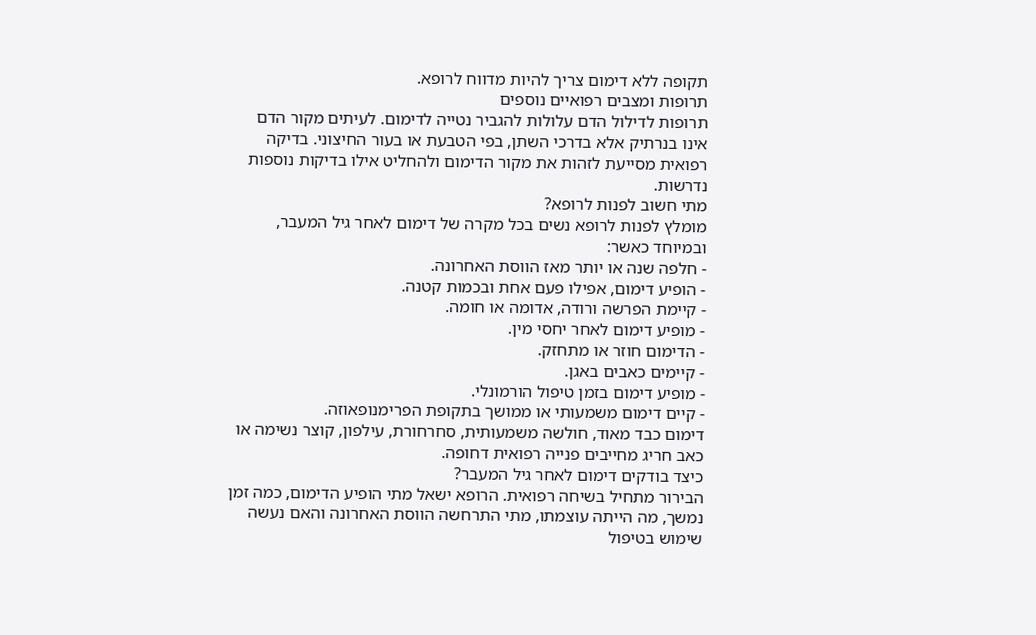תקופה ללא דימום צריך להיות מדווח לרופא.
תרופות ומצבים רפואיים נוספים
תרופות לדילול הדם עלולות להגביר נטייה לדימום. לעיתים מקור הדם אינו בנרתיק אלא בדרכי השתן, בפי הטבעת או בעור החיצוני. בדיקה רפואית מסייעת לזהות את מקור הדימום ולהחליט אילו בדיקות נוספות נדרשות.
מתי חשוב לפנות לרופא?
מומלץ לפנות לרופא נשים בכל מקרה של דימום לאחר גיל המעבר, ובמיוחד כאשר:
- חלפה שנה או יותר מאז הווסת האחרונה.
- הופיע דימום, אפילו פעם אחת ובכמות קטנה.
- קיימת הפרשה ורודה, אדומה או חומה.
- מופיע דימום לאחר יחסי מין.
- הדימום חוזר או מתחזק.
- קיימים כאבים באגן.
- מופיע דימום בזמן טיפול הורמונלי.
- קיים דימום משמעותי או ממושך בתקופת הפרימנופאוזה.
דימום כבד מאוד, חולשה משמעותית, סחרחורת, עילפון, קוצר נשימה או כאב חריג מחייבים פנייה רפואית דחופה.
כיצד בודקים דימום לאחר גיל המעבר?
הבירור מתחיל בשיחה רפואית. הרופא ישאל מתי הופיע הדימום, כמה זמן נמשך, מה הייתה עוצמתו, מתי התרחשה הווסת האחרונה והאם נעשה שימוש בטיפול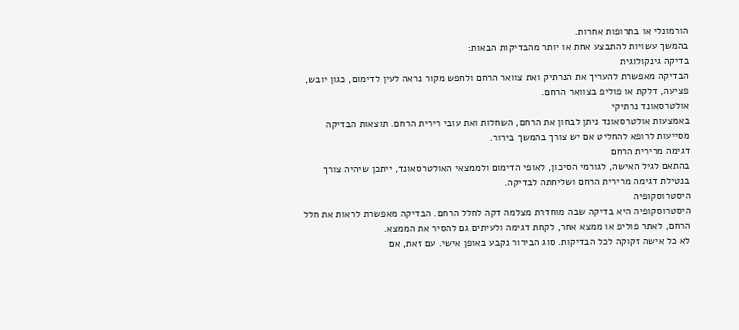הורמונלי או בתרופות אחרות.
בהמשך עשויות להתבצע אחת או יותר מהבדיקות הבאות:
בדיקה גינקולוגית
הבדיקה מאפשרת להעריך את הנרתיק ואת צוואר הרחם ולחפש מקור נראה לעין לדימום, כגון יובש, פציעה, דלקת או פוליפ בצוואר הרחם.
אולטרסאונד נרתיקי
באמצעות אולטרסאונד ניתן לבחון את הרחם, השחלות ואת עובי רירית הרחם. תוצאות הבדיקה מסייעות לרופא להחליט אם יש צורך בהמשך בירור.
דגימה מרירית הרחם
בהתאם לגיל האישה, לגורמי הסיכון, לאופי הדימום ולממצאי האולטרסאונד, ייתכן שיהיה צורך בנטילת דגימה מרירית הרחם ושליחתה לבדיקה.
היסטרוסקופיה
היסטרוסקופיה היא בדיקה שבה מוחדרת מצלמה דקה לחלל הרחם. הבדיקה מאפשרת לראות את חלל הרחם, לאתר פוליפ או ממצא אחר, לקחת דגימה ולעיתים גם להסיר את הממצא.
לא כל אישה זקוקה לכל הבדיקות. סוג הבירור נקבע באופן אישי. עם זאת, אם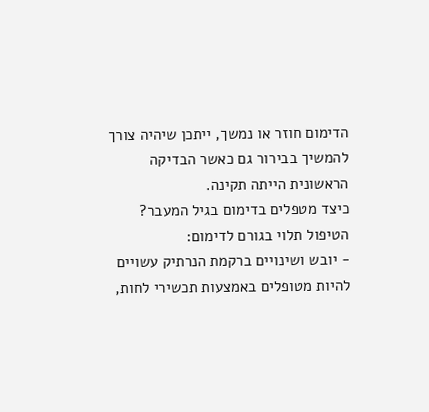הדימום חוזר או נמשך, ייתכן שיהיה צורך להמשיך בבירור גם כאשר הבדיקה הראשונית הייתה תקינה.
כיצד מטפלים בדימום בגיל המעבר?
הטיפול תלוי בגורם לדימום:
- יובש ושינויים ברקמת הנרתיק עשויים להיות מטופלים באמצעות תכשירי לחות,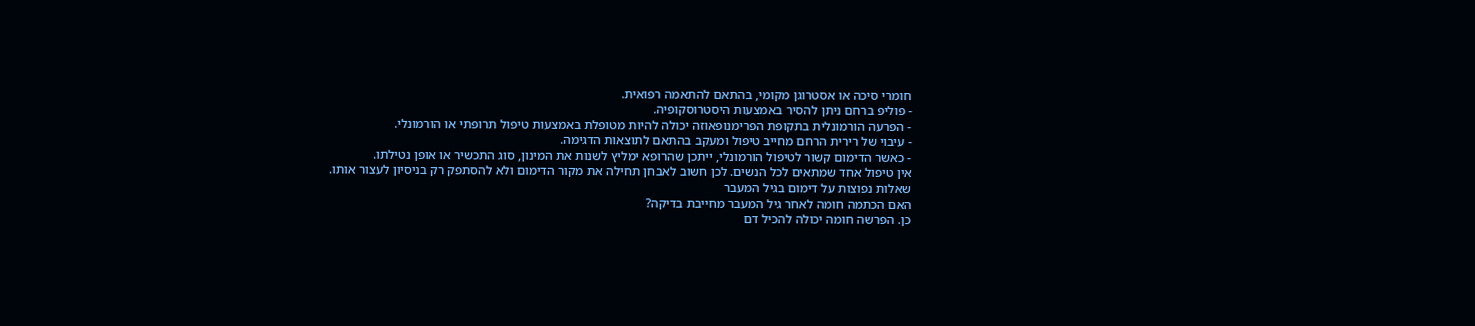חומרי סיכה או אסטרוגן מקומי, בהתאם להתאמה רפואית.
- פוליפ ברחם ניתן להסיר באמצעות היסטרוסקופיה.
- הפרעה הורמונלית בתקופת הפרימנופאוזה יכולה להיות מטופלת באמצעות טיפול תרופתי או הורמונלי.
- עיבוי של רירית הרחם מחייב טיפול ומעקב בהתאם לתוצאות הדגימה.
- כאשר הדימום קשור לטיפול הורמונלי, ייתכן שהרופא ימליץ לשנות את המינון, סוג התכשיר או אופן נטילתו.
אין טיפול אחד שמתאים לכל הנשים. לכן חשוב לאבחן תחילה את מקור הדימום ולא להסתפק רק בניסיון לעצור אותו.
שאלות נפוצות על דימום בגיל המעבר
האם הכתמה חומה לאחר גיל המעבר מחייבת בדיקה?
כן. הפרשה חומה יכולה להכיל דם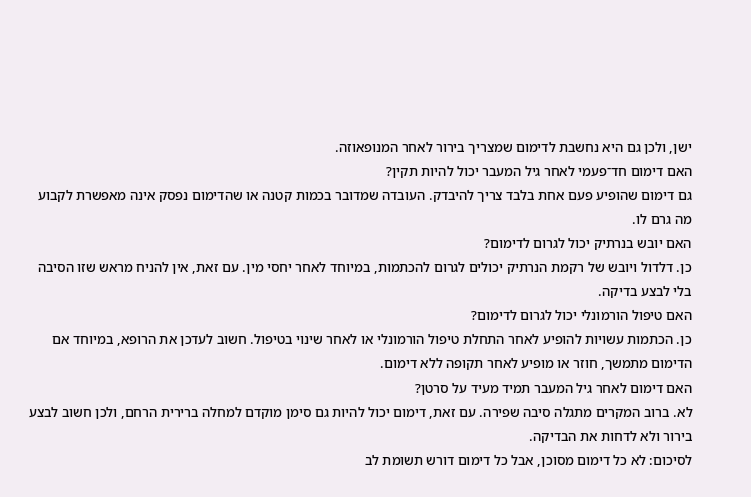ישן, ולכן גם היא נחשבת לדימום שמצריך בירור לאחר המנופאוזה.
האם דימום חד־פעמי לאחר גיל המעבר יכול להיות תקין?
גם דימום שהופיע פעם אחת בלבד צריך להיבדק. העובדה שמדובר בכמות קטנה או שהדימום נפסק אינה מאפשרת לקבוע מה גרם לו.
האם יובש בנרתיק יכול לגרום לדימום?
כן. דלדול ויובש של רקמת הנרתיק יכולים לגרום להכתמות, במיוחד לאחר יחסי מין. עם זאת, אין להניח מראש שזו הסיבה בלי לבצע בדיקה.
האם טיפול הורמונלי יכול לגרום לדימום?
כן. הכתמות עשויות להופיע לאחר התחלת טיפול הורמונלי או לאחר שינוי בטיפול. חשוב לעדכן את הרופא, במיוחד אם הדימום מתמשך, חוזר או מופיע לאחר תקופה ללא דימום.
האם דימום לאחר גיל המעבר תמיד מעיד על סרטן?
לא. ברוב המקרים מתגלה סיבה שפירה. עם זאת, דימום יכול להיות גם סימן מוקדם למחלה ברירית הרחם, ולכן חשוב לבצע בירור ולא לדחות את הבדיקה.
לסיכום: לא כל דימום מסוכן, אבל כל דימום דורש תשומת לב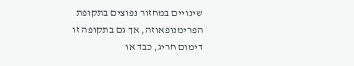שינויים במחזור נפוצים בתקופת הפרימנופאוזה, אך גם בתקופה זו דימום חריג, כבד או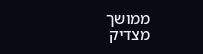ממושך מצדיק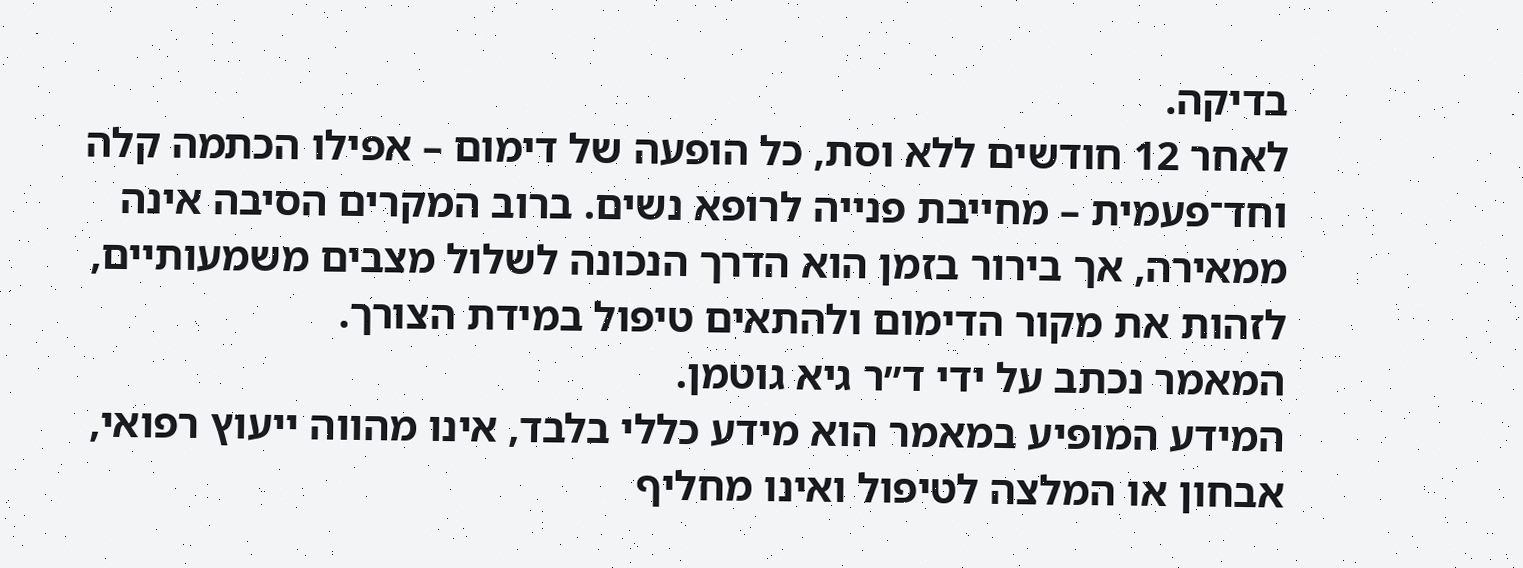בדיקה.
לאחר 12 חודשים ללא וסת, כל הופעה של דימום – אפילו הכתמה קלה וחד־פעמית – מחייבת פנייה לרופא נשים. ברוב המקרים הסיבה אינה ממאירה, אך בירור בזמן הוא הדרך הנכונה לשלול מצבים משמעותיים, לזהות את מקור הדימום ולהתאים טיפול במידת הצורך.
המאמר נכתב על ידי ד״ר גיא גוטמן.
המידע המופיע במאמר הוא מידע כללי בלבד, אינו מהווה ייעוץ רפואי, אבחון או המלצה לטיפול ואינו מחליף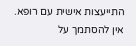התייעצות אישית עם רופא. אין להסתמך על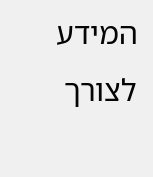המידע לצורך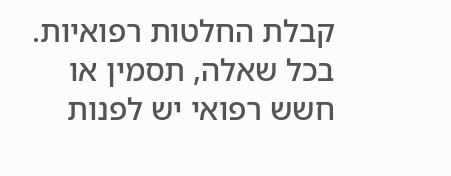קבלת החלטות רפואיות. בכל שאלה, תסמין או חשש רפואי יש לפנות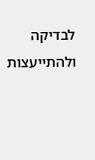לבדיקה ולהתייעצות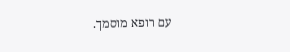עם רופא מוסמך.